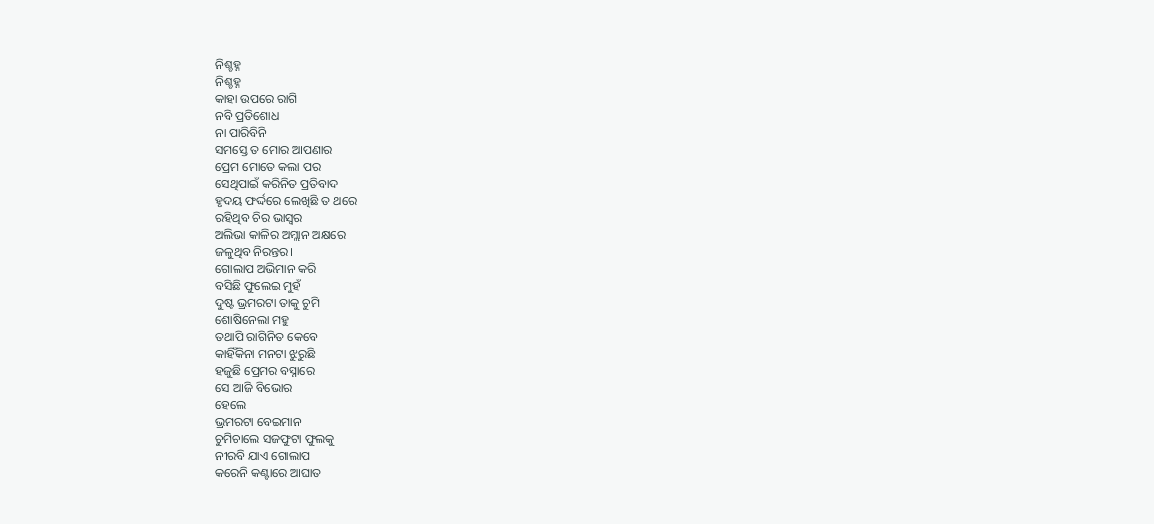ନିଶ୍ଚହ୍ନ
ନିଶ୍ଚହ୍ନ
କାହା ଉପରେ ରାଗି
ନବି ପ୍ରତିଶୋଧ
ନା ପାରିବିନି
ସମସ୍ତେ ତ ମୋର ଆପଣାର
ପ୍ରେମ ମୋତେ କଲା ପର
ସେଥିପାଇଁ କରିନିତ ପ୍ରତିବାଦ
ହୃଦୟ ଫର୍ଦ୍ଦରେ ଲେଖିଛି ତ ଥରେ
ରହିଥିବ ଚିର ଭାସ୍ବର
ଅଲିଭା କାଳିର ଅମ୍ଲାନ ଅକ୍ଷରେ
ଜଳୁଥିବ ନିରନ୍ତର।
ଗୋଲାପ ଅଭିମାନ କରି
ବସିଛି ଫୁଲେଇ ମୁହଁ
ଦୁଷ୍ଟ ଭ୍ରମରଟା ତାକୁ ଚୁମି
ଶୋଷିନେଲା ମହୁ
ତଥାପି ରାଗିନିତ କେବେ
କାହିଁକିନା ମନଟା ଝୁରୁଛି
ହଜୁଛି ପ୍ରେମର ବସ୍ନାରେ
ସେ ଆଜି ବିଭୋର
ହେଲେ
ଭ୍ରମରଟା ବେଇମାନ
ଚୁମିଚାଲେ ସଜଫୁଟା ଫୁଲକୁ
ନୀରବି ଯାଏ ଗୋଲାପ
କରେନି କଣ୍ଟାରେ ଆଘାତ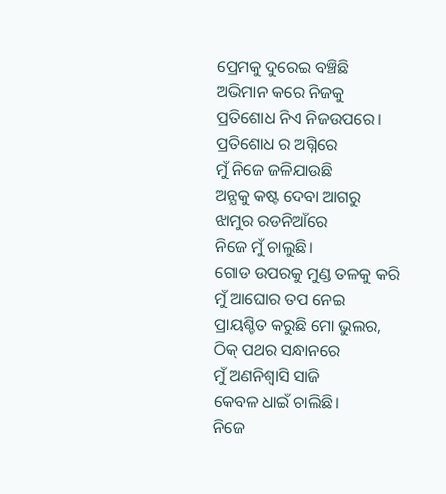ପ୍ରେମକୁ ଦୁରେଇ ବଞ୍ଚିଛି
ଅଭିମାନ କରେ ନିଜକୁ
ପ୍ରତିଶୋଧ ନିଏ ନିଜଉପରେ।
ପ୍ରତିଶୋଧ ର ଅଗ୍ନିରେ
ମୁଁ ନିଜେ ଜଳିଯାଉଛି
ଅନ୍ଯକୁ କଷ୍ଟ ଦେବା ଆଗରୁ
ଝାମୁର ରଡନିଆଁରେ
ନିଜେ ମୁଁ ଚାଲୁଛି।
ଗୋଡ ଉପରକୁ ମୁଣ୍ଡ ତଳକୁ କରି
ମୁଁ ଆଘୋର ତପ ନେଇ
ପ୍ରାୟଶ୍ଚିତ କରୁଛି ମୋ ଭୁଲର,
ଠିକ୍ ପଥର ସନ୍ଧାନରେ
ମୁଁ ଅଣନିଶ୍ବାସି ସାଜି
କେବଳ ଧାଇଁ ଚାଲିଛି।
ନିଜେ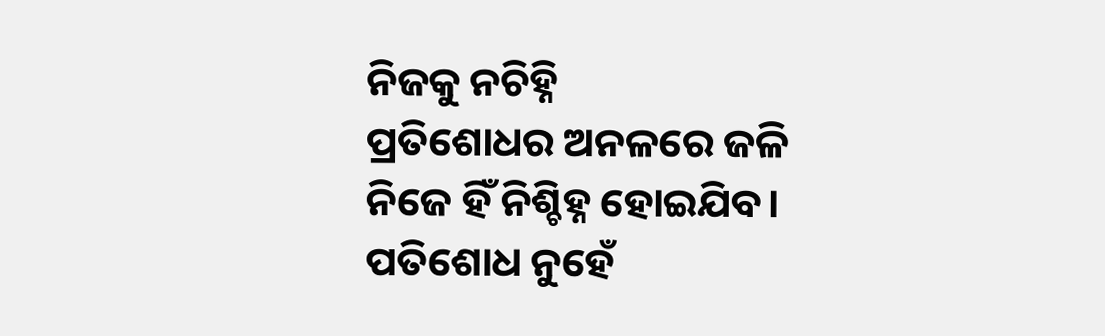ନିଜକୁ ନଚିହ୍ନି
ପ୍ରତିଶୋଧର ଅନଳରେ ଜଳି
ନିଜେ ହିଁ ନିଶ୍ଚିହ୍ନ ହୋଇଯିବ।
ପତିଶୋଧ ନୁହେଁ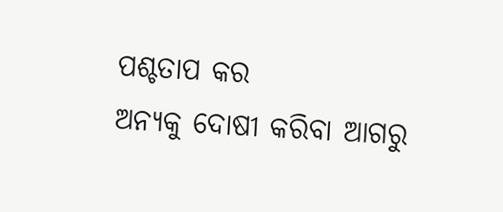ପଶ୍ଚତାପ କର
ଅନ୍ଯକୁ ଦୋଷୀ କରିବା ଆଗରୁ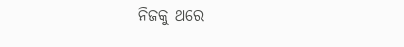ନିଜକୁ ଥରେ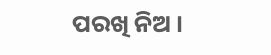ପରଖି ନିଅ ।